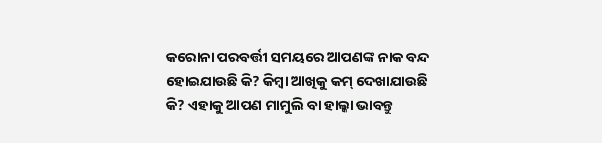କରୋନା ପରବର୍ତ୍ତୀ ସମୟରେ ଆପଣଙ୍କ ନାକ ବନ୍ଦ ହୋଇଯାଉଛି କି? କିମ୍ବା ଆଖିକୁ କମ୍ ଦେଖାଯାଉଛି କି? ଏହାକୁ ଆପଣ ମାମୁଲି ବା ହାଲ୍କା ଭାବନ୍ତୁ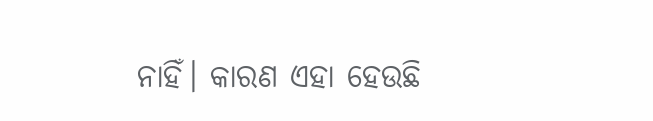ନାହିଁ। କାରଣ ଏହା ହେଉଛି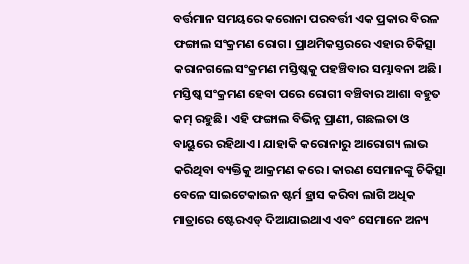ବର୍ତ୍ତମାନ ସମୟରେ କରୋନା ପରବର୍ତ୍ତୀ ଏକ ପ୍ରକାର ବିରଳ ଫଙ୍ଗାଲ ସଂକ୍ରମଣ ରୋଗ। ପ୍ରାଥମିକସ୍ତରରେ ଏହାର ଚିକିତ୍ସା କରାନଗଲେ ସଂକ୍ରମଣ ମସ୍ତିଷ୍କକୁ ପହଞ୍ଚିବାର ସମ୍ଭାବନା ଅଛି। ମସ୍ତିଷ୍କ ସଂକ୍ରମଣ ହେବା ପରେ ରୋଗୀ ବଞ୍ଚିବାର ଆଶା ବହୁତ କମ୍ ରହୁଛି। ଏହି ଫଙ୍ଗାଲ ବିଭିନ୍ନ ପ୍ରାଣୀ, ଗଛଲତା ଓ ବାୟୁରେ ରହିଥାଏ। ଯାହାକି କରୋନାରୁ ଆରୋଗ୍ୟ ଲାଭ କରିଥିବା ବ୍ୟକ୍ତିକୁ ଆକ୍ରମଣ କରେ। କାରଣ ସେମାନଙ୍କୁ ଚିକିତ୍ସା ବେଳେ ସାଇଟେକାଇନ ଷ୍ଟର୍ମ ହ୍ରାସ କରିବା ଲାଗି ଅଧିକ ମାତ୍ରାରେ ଷ୍ଟେରଏଡ୍ ଦିଆଯାଇଥାଏ ଏବଂ ସେମାନେ ଅନ୍ୟ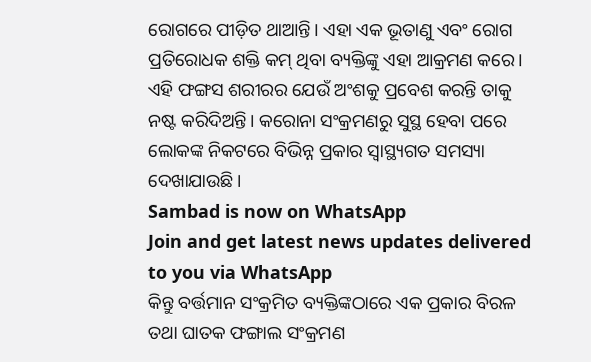ରୋଗରେ ପୀଡ଼ିତ ଥାଆନ୍ତି। ଏହା ଏକ ଭୂତାଣୁ ଏବଂ ରୋଗ ପ୍ରତିରୋଧକ ଶକ୍ତି କମ୍ ଥିବା ବ୍ୟକ୍ତିଙ୍କୁ ଏହା ଆକ୍ରମଣ କରେ। ଏହି ଫଙ୍ଗସ ଶରୀରର ଯେଉଁ ଅଂଶକୁ ପ୍ରବେଶ କରନ୍ତି ତାକୁ ନଷ୍ଟ କରିଦିଅନ୍ତି। କରୋନା ସଂକ୍ରମଣରୁ ସୁସ୍ଥ ହେବା ପରେ ଲୋକଙ୍କ ନିକଟରେ ବିଭିନ୍ନ ପ୍ରକାର ସ୍ବାସ୍ଥ୍ୟଗତ ସମସ୍ୟା ଦେଖାଯାଉଛି।
Sambad is now on WhatsApp
Join and get latest news updates delivered to you via WhatsApp
କିନ୍ତୁ ବର୍ତ୍ତମାନ ସଂକ୍ରମିତ ବ୍ୟକ୍ତିଙ୍କଠାରେ ଏକ ପ୍ରକାର ବିରଳ ତଥା ଘାତକ ଫଙ୍ଗାଲ ସଂକ୍ରମଣ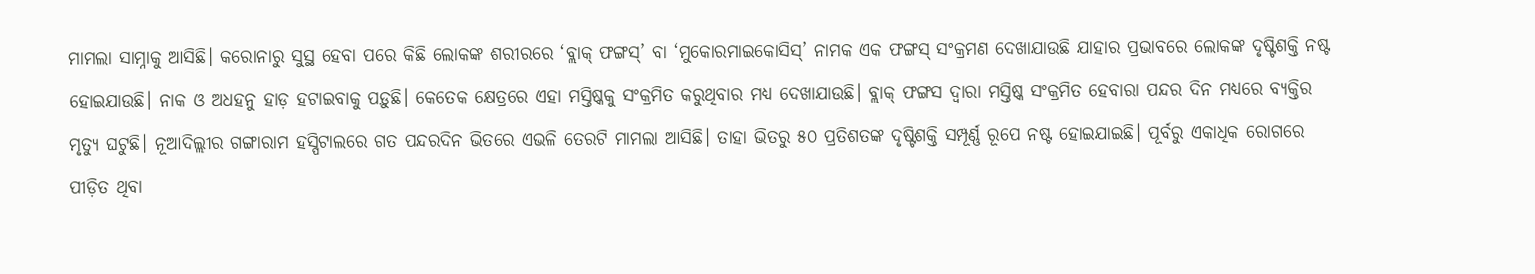ମାମଲା ସାମ୍ନାକୁ ଆସିଛି। କରୋନାରୁ ସୁସ୍ଥ ହେବା ପରେ କିଛି ଲୋକଙ୍କ ଶରୀରରେ ‘ବ୍ଲାକ୍ ଫଙ୍ଗସ୍’ ବା ‘ମୁକୋରମାଇକୋସିସ୍’ ନାମକ ଏକ ଫଙ୍ଗସ୍ ସଂକ୍ରମଣ ଦେଖାଯାଉଛି ଯାହାର ପ୍ରଭାବରେ ଲୋକଙ୍କ ଦୃଷ୍ଟିଶକ୍ତି ନଷ୍ଟ ହୋଇଯାଉଛି। ନାକ ଓ ଅଧହନୁ ହାଡ଼ ହଟାଇବାକୁ ପଡ଼ୁଛି। କେତେକ କ୍ଷେତ୍ରରେ ଏହା ମସ୍ତିଷ୍କକୁ ସଂକ୍ରମିତ କରୁଥିବାର ମଧ୍ୟ ଦେଖାଯାଉଛି। ବ୍ଲାକ୍ ଫଙ୍ଗସ ଦ୍ବାରା ମସ୍ତିଷ୍କ ସଂକ୍ରମିତ ହେବାରା ପନ୍ଦର ଦିନ ମଧ୍ୟରେ ବ୍ୟକ୍ତିର ମୃତ୍ୟୁ ଘଟୁଛି। ନୂଆଦିଲ୍ଲୀର ଗଙ୍ଗାରାମ ହସ୍ପିଟାଲରେ ଗତ ପନ୍ଦରଦିନ ଭିତରେ ଏଭଳି ତେରଟି ମାମଲା ଆସିଛି। ତାହା ଭିତରୁ ୫୦ ପ୍ରତିଶତଙ୍କ ଦୃଷ୍ଟିଶକ୍ତି ସମ୍ପୂର୍ଣ୍ଣ ରୂପେ ନଷ୍ଟ ହୋଇଯାଇଛି। ପୂର୍ବରୁ ଏକାଧିକ ରୋଗରେ ପୀଡ଼ିତ ଥିବା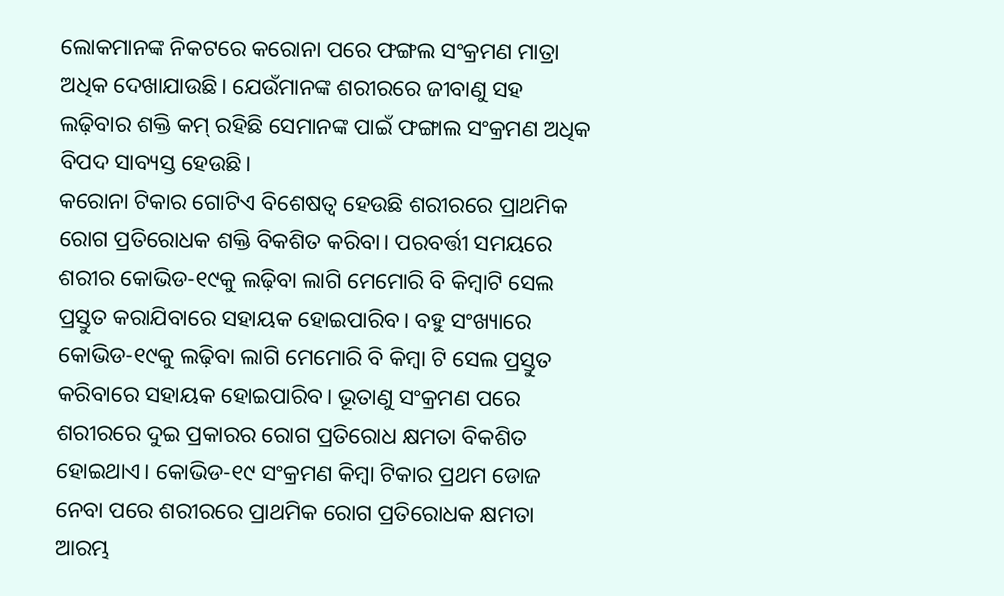ଲୋକମାନଙ୍କ ନିକଟରେ କରୋନା ପରେ ଫଙ୍ଗଲ ସଂକ୍ରମଣ ମାତ୍ରା ଅଧିକ ଦେଖାଯାଉଛି। ଯେଉଁମାନଙ୍କ ଶରୀରରେ ଜୀବାଣୁ ସହ ଲଢ଼ିବାର ଶକ୍ତି କମ୍ ରହିଛି ସେମାନଙ୍କ ପାଇଁ ଫଙ୍ଗାଲ ସଂକ୍ରମଣ ଅଧିକ ବିପଦ ସାବ୍ୟସ୍ତ ହେଉଛି।
କରୋନା ଟିକାର ଗୋଟିଏ ବିଶେଷତ୍ବ ହେଉଛି ଶରୀରରେ ପ୍ରାଥମିକ ରୋଗ ପ୍ରତିରୋଧକ ଶକ୍ତି ବିକଶିତ କରିବା। ପରବର୍ତ୍ତୀ ସମୟରେ ଶରୀର କୋଭିଡ-୧୯କୁ ଲଢ଼ିବା ଲାଗି ମେମୋରି ବି କିମ୍ବାଟି ସେଲ ପ୍ରସ୍ତୁତ କରାଯିବାରେ ସହାୟକ ହୋଇପାରିବ। ବହୁ ସଂଖ୍ୟାରେ କୋଭିଡ-୧୯କୁ ଲଢ଼ିବା ଲାଗି ମେମୋରି ବି କିମ୍ବା ଟି ସେଲ ପ୍ରସ୍ତୁତ କରିବାରେ ସହାୟକ ହୋଇପାରିବ। ଭୂତାଣୁ ସଂକ୍ରମଣ ପରେ ଶରୀରରେ ଦୁଇ ପ୍ରକାରର ରୋଗ ପ୍ରତିରୋଧ କ୍ଷମତା ବିକଶିତ ହୋଇଥାଏ। କୋଭିଡ-୧୯ ସଂକ୍ରମଣ କିମ୍ବା ଟିକାର ପ୍ରଥମ ଡୋଜ ନେବା ପରେ ଶରୀରରେ ପ୍ରାଥମିକ ରୋଗ ପ୍ରତିରୋଧକ କ୍ଷମତା ଆରମ୍ଭ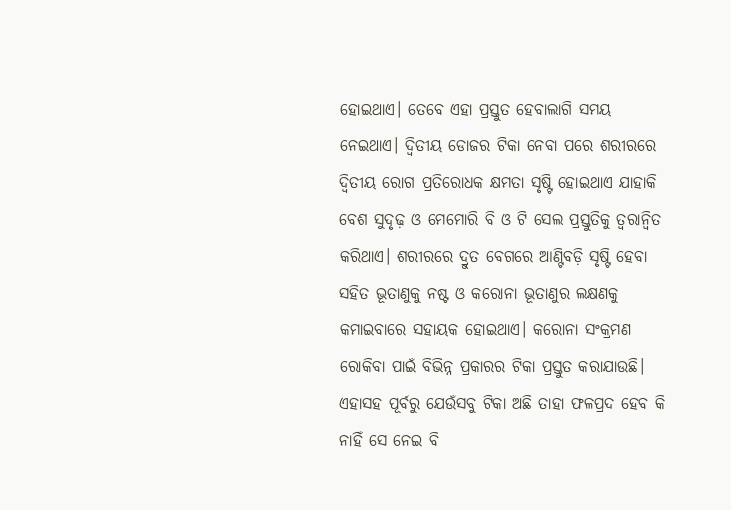ହୋଇଥାଏ। ତେବେ ଏହା ପ୍ରସ୍ତୁତ ହେବାଲାଗି ସମୟ ନେଇଥାଏ। ଦ୍ବିତୀୟ ଡୋଜର ଟିକା ନେବା ପରେ ଶରୀରରେ ଦ୍ବିତୀୟ ରୋଗ ପ୍ରତିରୋଧକ କ୍ଷମତା ସୃଷ୍ଟି ହୋଇଥାଏ ଯାହାକି ବେଶ ସୁଦୃଢ଼ ଓ ମେମୋରି ବି ଓ ଟି ସେଲ ପ୍ରସ୍ତୁତିକୁ ତ୍ବରାନ୍ବିତ କରିଥାଏ। ଶରୀରରେ ଦ୍ରୁତ ବେଗରେ ଆଣ୍ଟିବଡ଼ି ସୃଷ୍ଟି ହେବା ସହିତ ଭୂତାଣୁକୁ ନଷ୍ଟ ଓ କରୋନା ଭୂତାଣୁର ଲକ୍ଷଣକୁ କମାଇବାରେ ସହାୟକ ହୋଇଥାଏ। କରୋନା ସଂକ୍ରମଣ ରୋକିବା ପାଇଁ ବିଭିନ୍ନ ପ୍ରକାରର ଟିକା ପ୍ରସ୍ତୁତ କରାଯାଉଛି। ଏହାସହ ପୂର୍ବରୁ ଯେଉଁସବୁ ଟିକା ଅଛି ତାହା ଫଳପ୍ରଦ ହେବ କି ନାହିଁ ସେ ନେଇ ବି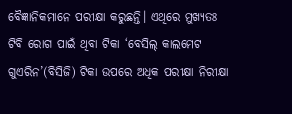ବୈଜ୍ଞାନିକମାନେ ପରୀକ୍ଷା କରୁଛନ୍ତି। ଏଥିରେ ମୁଖ୍ୟତଃ ଟିବି ରୋଗ ପାଇଁ ଥିବା ଟିକା ‘ବେସିଲ୍ କାଲମେଟ ଗୁଏରିନ’(ବିସିଜି) ଟିକା ଉପରେ ଅଧିକ ପରୀକ୍ଷା ନିରୀକ୍ଷା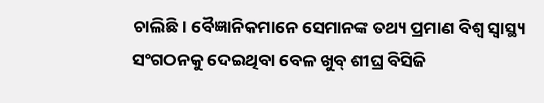ଚାଲିଛି। ବୈଜ୍ଞାନିକମାନେ ସେମାନଙ୍କ ତଥ୍ୟ ପ୍ରମାଣ ବିଶ୍ବ ସ୍ବାସ୍ଥ୍ୟ ସଂଗଠନକୁ ଦେଇଥିବା ବେଳ ଖୁବ୍ ଶୀଘ୍ର ବିସିଜି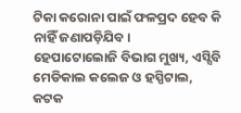ଟିକା କରୋନା ପାଇଁ ଫଳପ୍ରଦ ହେବ କି ନାହିଁ ଜଣାପଡ଼ିଯିବ।
ହେପାଟୋଲୋଜି ବିଭାଗ ମୁଖ୍ୟ, ଏସ୍ସିବି ମେଡିକାଲ କଲେଜ ଓ ହସ୍ପିଟାଲ, କଟକ